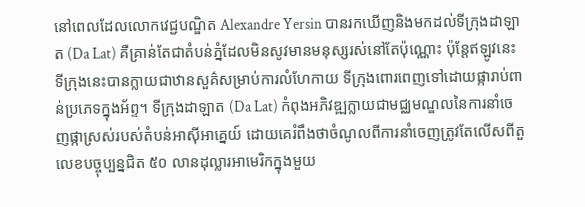នៅពេលដែលលោកវេជ្ជបណ្ឌិត Alexandre Yersin បានរកឃើញនិងមកដល់ទីក្រុងដាឡាត (Da Lat) គឺគ្រាន់តែជាតំបន់ភ្នំដែលមិនសូវមានមនុស្សរស់នៅតែប៉ុណ្ណោះ ប៉ុន្តែឥឡូវនេះ ទីក្រុងនេះបានក្លាយជាឋានសួគ៌សម្រាប់ការលំហែកាយ ទីក្រុងពោរពេញទៅដោយផ្ការាប់ពាន់ប្រភេទក្នុងអ័ព្ទ។ ទីក្រុងដាឡាត (Da Lat) កំពុងអភិវឌ្ឍក្លាយជាមជ្ឈមណ្ឌលនៃការនាំចេញផ្កាស្រស់របស់តំបន់អាស៊ីអាគ្នេយ៍ ដោយគេរំពឹងថាចំណូលពីការនាំចេញត្រូវតែលើសពីតួលេខបច្ចុប្បន្នជិត ៥០ លានដុល្លារអាមេរិកក្នុងមួយ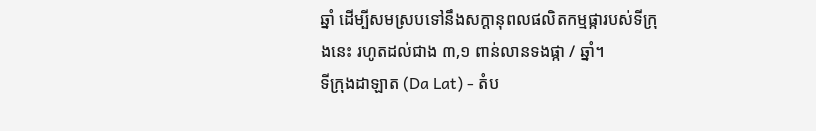ឆ្នាំ ដើម្បីសមស្របទៅនឹងសក្តានុពលផលិតកម្មផ្ការបស់ទីក្រុងនេះ រហូតដល់ជាង ៣,១ ពាន់លានទងផ្កា / ឆ្នាំ។
ទីក្រុងដាឡាត (Da Lat) - តំប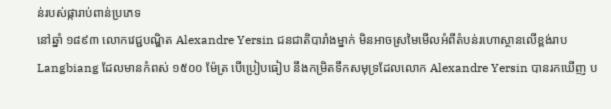ន់របស់ផ្ការាប់ពាន់ប្រភេទ
នៅឆ្នាំ ១៨៩៣ លោកវេជ្ជបណ្ឌិត Alexandre Yersin ជនជាតិបារាំងម្នាក់ មិនអាចស្រមៃមើលអំពីតំបន់រហោស្ថានលើខ្ពង់រាប Langbiang ដែលមានកំពស់ ១៥០០ ម៉ែត្រ បើប្រៀបធៀប នឹងកម្រិតទឹកសមុទ្រដែលលោក Alexandre Yersin បានរកឃើញ ប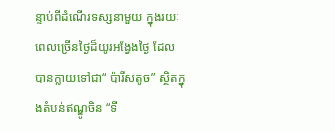ន្ទាប់ពីដំណើរទស្សនាមួយ ក្នុងរយៈពេលច្រើនថ្ងៃដ៏យូរអង្វែងថ្ងៃ ដែល បានក្លាយទៅជា“ ប៉ារីសតូច” ស្ថិតក្នុងតំបន់ឥណ្ឌូចិន “ទី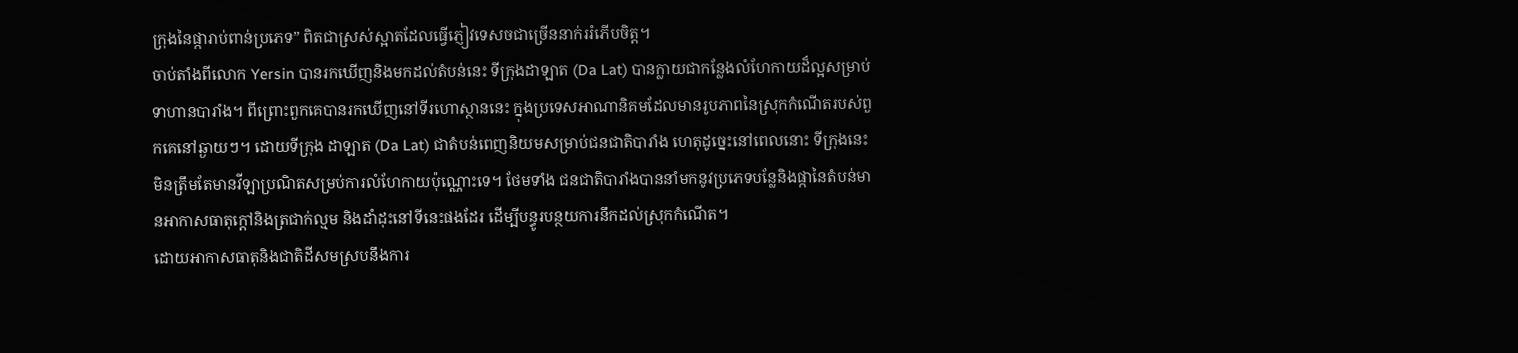ក្រុងនៃផ្ការាប់ពាន់ប្រភេទ” ពិតជាស្រស់ស្អាតដែលធ្វើភ្ញៀវទេសចជាច្រើននាក់ររំភើបចិត្ត។
ចាប់តាំងពីលោក Yersin បានរកឃើញនិងមកដល់តំបន់នេះ ទីក្រុងដាឡាត (Da Lat) បានក្លាយជាកន្លែងលំហែកាយដ៏ល្អសម្រាប់ទាហានបារាំង។ ពីព្រោះពួកគេបានរកឃើញនៅទីរហោស្ថាននេះ ក្នុងប្រទេសអាណានិគមដែលមានរូបភាពនៃស្រុកកំណើតរបស់ពួកគេនៅឆ្ងាយៗ។ ដោយទីក្រុង ដាឡាត (Da Lat) ជាតំបន់ពេញនិយមសម្រាប់ជនជាតិបារាំង ហេតុដូច្នេះនៅពេលនោះ ទីក្រុងនេះមិនត្រឹមតែមានវីឡាប្រណិតសម្រប់ការលំហែកាយប៉ុណ្ណោះទេ។ ថែមទាំង ជនជាតិបារាំងបាននាំមកនូវប្រភេទបន្លែនិងផ្កានៃតំបន់មានអាកាសធាតុក្តៅនិងត្រជាក់ល្មម និងដាំដុះនៅទីនេះផងដែរ ដើម្បីបន្ធូរបន្ថយការនឹកដល់ស្រុកកំណើត។
ដោយអាកាសធាតុនិងជាតិដីសមស្របនឹងការ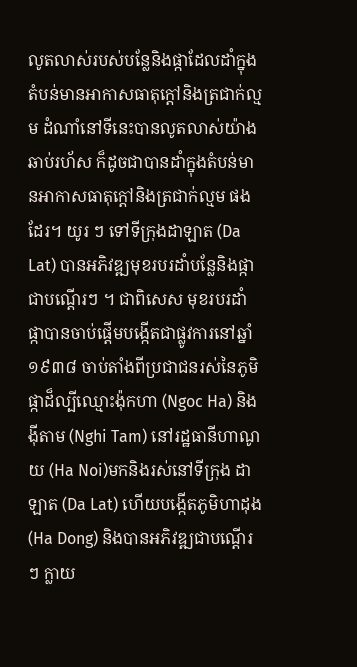លូតលាស់របស់បន្លែនិងផ្កាដែលដាំក្នុងតំបន់មានអាកាសធាតុក្តៅនិងត្រជាក់ល្មម ដំណាំនៅទីនេះបានលូតលាស់យ៉ាងឆាប់រហ័ស ក៏ដូចជាបានដាំក្នុងតំបន់មានអាកាសធាតុក្តៅនិងត្រជាក់ល្មម ផងដែរ។ យូរ ៗ ទៅទីក្រុងដាឡាត (Da Lat) បានអភិវឌ្ឍមុខរបរដាំបន្លែនិងផ្កាជាបណ្តើរៗ ។ ជាពិសេស មុខរបរដាំផ្កាបានចាប់ផ្តើមបង្កើតជាផ្លូវការនៅឆ្នាំ ១៩៣៨ ចាប់តាំងពីប្រជាជនរស់នៃភូមិផ្កាដ៏ល្បីឈ្មោះង៉ុកហា (Ngoc Ha) និងង៉ីតាម (Nghi Tam) នៅរដ្ឋធានីហាណូយ (Ha Noi)មកនិងរស់នៅទីក្រុង ដាឡាត (Da Lat) ហើយបង្កើតភូមិហាដុង (Ha Dong) និងបានអភិវឌ្ឍជាបណ្តើរ ៗ ក្លាយ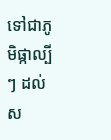ទៅជាភូមិផ្កាល្បី ៗ ដល់ស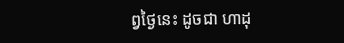ព្វថ្ងៃនេះ ដូចជា ហាដុ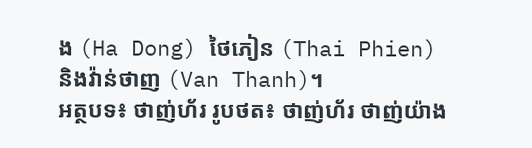ង (Ha Dong) ថៃភៀន (Thai Phien) និងវ៉ាន់ថាញ (Van Thanh)។
អត្ថបទ៖ ថាញ់ហ័រ រូបថត៖ ថាញ់ហ័រ ថាញ់យ៉ាង